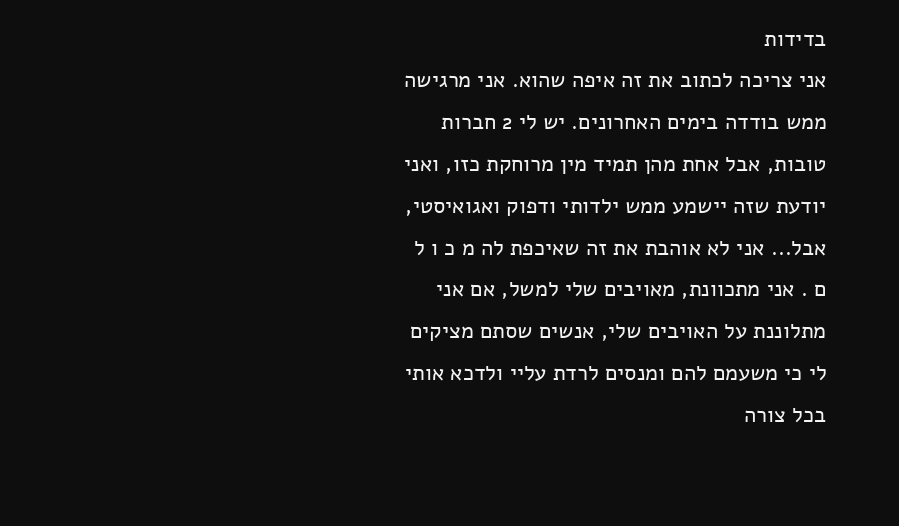בדידות
אני צריכה לכתוב את זה איפה שהוא. אני מרגישה ממש בודדה בימים האחרונים. יש לי 2 חברות טובות, אבל אחת מהן תמיד מין מרוחקת כזו, ואני יודעת שזה יישמע ממש ילדותי ודפוק ואגואיסטי, אבל... אני לא אוהבת את זה שאיכפת לה מ כ ו ל ם . אני מתכוונת, מאויבים שלי למשל, אם אני מתלוננת על האויבים שלי, אנשים שסתם מציקים לי כי משעמם להם ומנסים לרדת עליי ולדכא אותי בכל צורה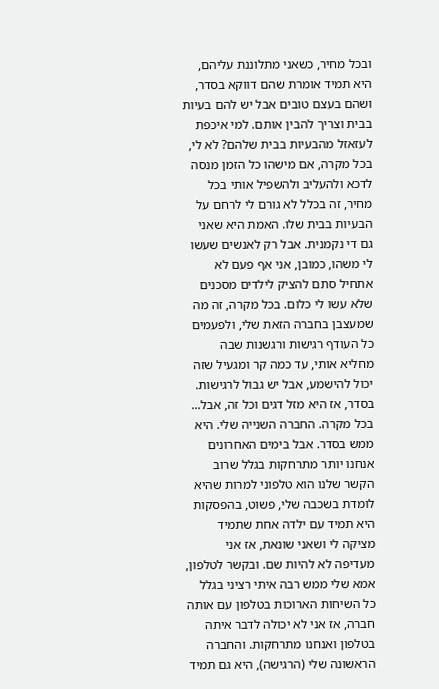ובכל מחיר, כשאני מתלוננת עליהם, היא תמיד אומרת שהם דווקא בסדר, ושהם בעצם טובים אבל יש להם בעיות בבית וצריך להבין אותם. למי איכפת לעזאזל מהבעיות בבית שלהם? לא לי, בכל מקרה, אם מישהו כל הזמן מנסה לדכא ולהעליב ולהשפיל אותי בכל מחיר, זה בכלל לא גורם לי לרחם על הבעיות בבית שלו. האמת היא שאני גם די נקמנית. אבל רק לאנשים שעשו לי משהו, כמובן, אני אף פעם לא אתחיל סתם להציק לילדים מסכנים שלא עשו לי כלום. בכל מקרה, זה מה שמעצבן בחברה הזאת שלי, ולפעמים כל העודף רגישות ורגשנות שבה מחליא אותי, עד כמה קר ומגעיל שזה יכול להישמע, אבל יש גבול לרגישות. בסדר, אז היא מזל דגים וכל זה, אבל... בכל מקרה. החברה השנייה שלי. היא ממש בסדר. אבל בימים האחרונים אנחנו יותר מתרחקות בגלל שרוב הקשר שלנו הוא טלפוני למרות שהיא לומדת בשכבה שלי, פשוט, בהפסקות היא תמיד עם ילדה אחת שתמיד מציקה לי ושאני שונאת, אז אני מעדיפה לא להיות שם. ובקשר לטלפון, אמא שלי ממש רבה איתי רציני בגלל כל השיחות הארוכות בטלפון עם אותה חברה, אז אני לא יכולה לדבר איתה בטלפון ואנחנו מתרחקות. והחברה הראשונה שלי (הרגישה), היא גם תמיד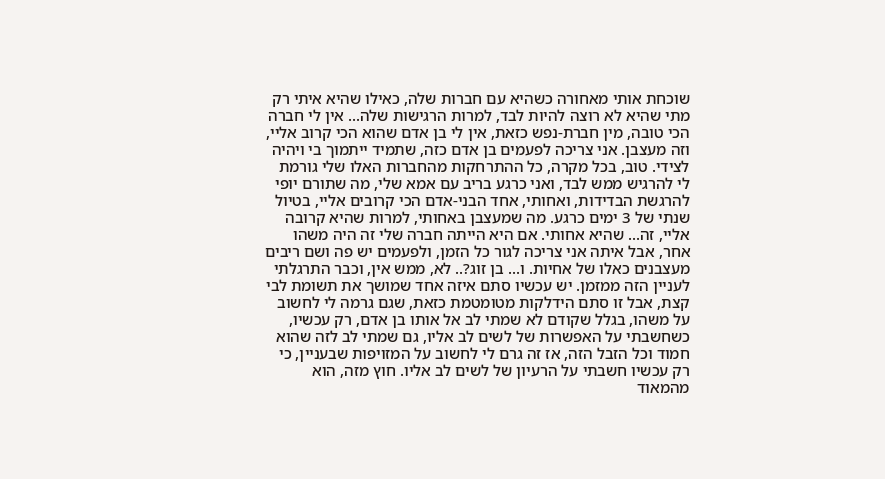שוכחת אותי מאחורה כשהיא עם חברות שלה, כאילו שהיא איתי רק מתי שהיא לא רוצה להיות לבד, למרות הרגישות שלה... אין לי חברה הכי טובה, מין חברת-נפש כזאת, אין לי בן אדם שהוא הכי קרוב אליי, וזה מעצבן. אני צריכה לפעמים בן אדם כזה, שתמיד ייתמוך בי ויהיה לצידי. טוב, בכל מקרה, כל ההתרחקות מהחברות האלו שלי גורמת לי להרגיש ממש לבד, ואני כרגע בריב עם אמא שלי, מה שתורם יופי להרגשת הבדידות, ואחותי, אחד הבני-אדם הכי קרובים אליי, בטיול שנתי של 3 ימים כרגע. מה שמעצבן באחותי, למרות שהיא קרובה אליי, זה... שהיא אחותי. אם היא הייתה חברה שלי זה היה משהו אחר, אבל איתה אני צריכה לגור כל הזמן, ולפעמים יש פה ושם ריבים מעצבנים כאלו של אחיות. ו... בן זוג?.. לא, ממש אין, וכבר התרגלתי לעניין הזה ממזמן. יש עכשיו סתם איזה אחד שמושך את תשומת לבי קצת, אבל זו סתם הידלקות מטומטמת כזאת, שגם גרמה לי לחשוב על משהו, בגלל שקודם לא שמתי לב אל אותו בן אדם, רק עכשיו, כשחשבתי על האפשרות של לשים לב אליו, גם שמתי לב לזה שהוא חמוד וכל הזבל הזה, אז זה גרם לי לחשוב על המזויפות שבעניין, כי רק עכשיו חשבתי על הרעיון של לשים לב אליו. חוץ מזה, הוא מהמאוד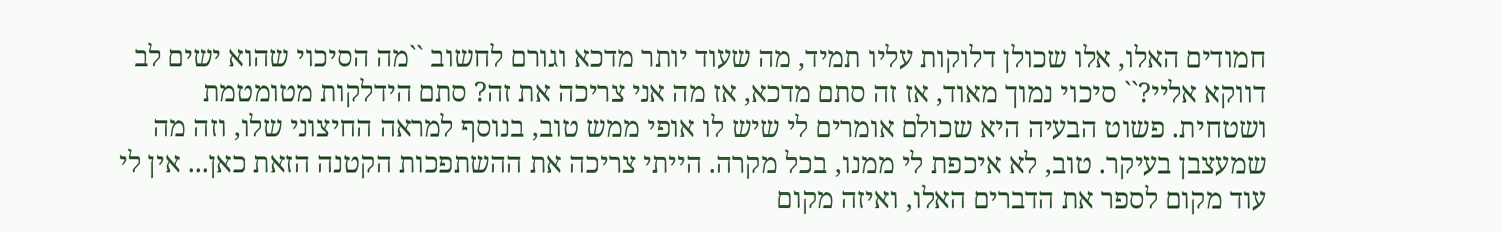חמודים האלו, אלו שכולן דלוקות עליו תמיד, מה שעוד יותר מדכא וגורם לחשוב ``מה הסיכוי שהוא ישים לב דווקא אליי?`` סיכוי נמוך מאוד, אז זה סתם מדכא, אז מה אני צריכה את זה? סתם הידלקות מטומטמת ושטחית. פשוט הבעיה היא שכולם אומרים לי שיש לו אופי ממש טוב, בנוסף למראה החיצוני שלו, וזה מה שמעצבן בעיקר. טוב, לא איכפת לי ממנו, בכל מקרה. הייתי צריכה את ההשתפכות הקטנה הזאת כאן... אין לי עוד מקום לספר את הדברים האלו, ואיזה מקום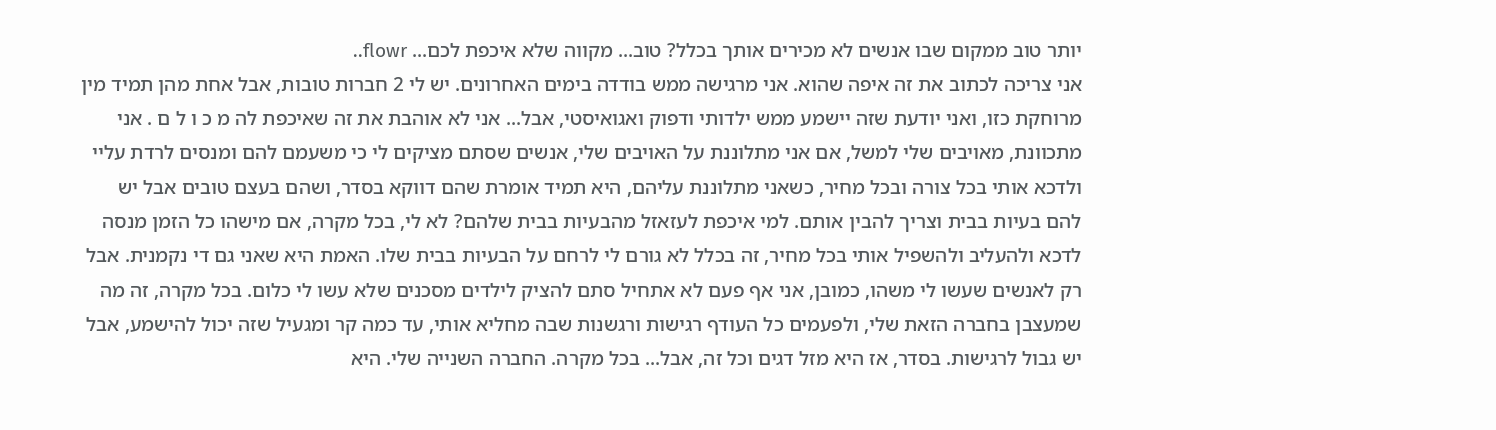יותר טוב ממקום שבו אנשים לא מכירים אותך בכלל? טוב... מקווה שלא איכפת לכם... flowr..
אני צריכה לכתוב את זה איפה שהוא. אני מרגישה ממש בודדה בימים האחרונים. יש לי 2 חברות טובות, אבל אחת מהן תמיד מין מרוחקת כזו, ואני יודעת שזה יישמע ממש ילדותי ודפוק ואגואיסטי, אבל... אני לא אוהבת את זה שאיכפת לה מ כ ו ל ם . אני מתכוונת, מאויבים שלי למשל, אם אני מתלוננת על האויבים שלי, אנשים שסתם מציקים לי כי משעמם להם ומנסים לרדת עליי ולדכא אותי בכל צורה ובכל מחיר, כשאני מתלוננת עליהם, היא תמיד אומרת שהם דווקא בסדר, ושהם בעצם טובים אבל יש להם בעיות בבית וצריך להבין אותם. למי איכפת לעזאזל מהבעיות בבית שלהם? לא לי, בכל מקרה, אם מישהו כל הזמן מנסה לדכא ולהעליב ולהשפיל אותי בכל מחיר, זה בכלל לא גורם לי לרחם על הבעיות בבית שלו. האמת היא שאני גם די נקמנית. אבל רק לאנשים שעשו לי משהו, כמובן, אני אף פעם לא אתחיל סתם להציק לילדים מסכנים שלא עשו לי כלום. בכל מקרה, זה מה שמעצבן בחברה הזאת שלי, ולפעמים כל העודף רגישות ורגשנות שבה מחליא אותי, עד כמה קר ומגעיל שזה יכול להישמע, אבל יש גבול לרגישות. בסדר, אז היא מזל דגים וכל זה, אבל... בכל מקרה. החברה השנייה שלי. היא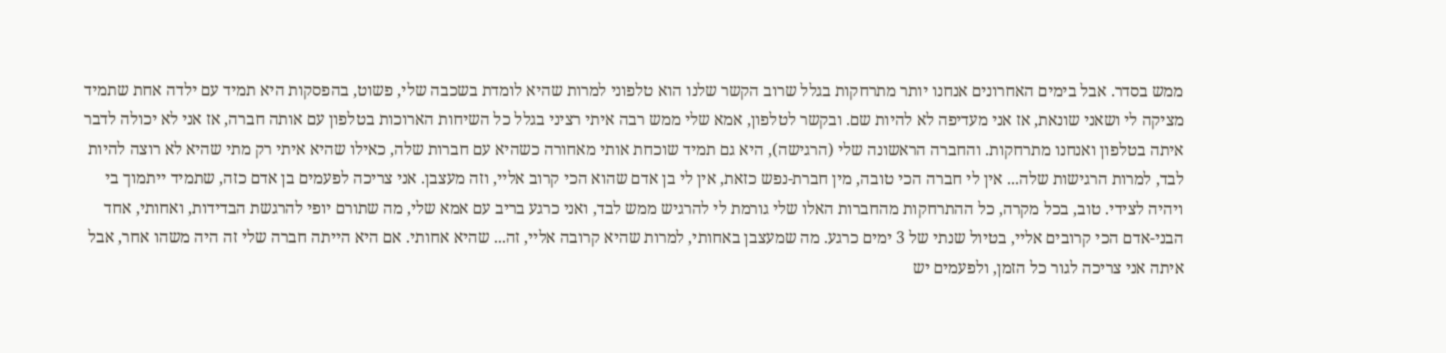ממש בסדר. אבל בימים האחרונים אנחנו יותר מתרחקות בגלל שרוב הקשר שלנו הוא טלפוני למרות שהיא לומדת בשכבה שלי, פשוט, בהפסקות היא תמיד עם ילדה אחת שתמיד מציקה לי ושאני שונאת, אז אני מעדיפה לא להיות שם. ובקשר לטלפון, אמא שלי ממש רבה איתי רציני בגלל כל השיחות הארוכות בטלפון עם אותה חברה, אז אני לא יכולה לדבר איתה בטלפון ואנחנו מתרחקות. והחברה הראשונה שלי (הרגישה), היא גם תמיד שוכחת אותי מאחורה כשהיא עם חברות שלה, כאילו שהיא איתי רק מתי שהיא לא רוצה להיות לבד, למרות הרגישות שלה... אין לי חברה הכי טובה, מין חברת-נפש כזאת, אין לי בן אדם שהוא הכי קרוב אליי, וזה מעצבן. אני צריכה לפעמים בן אדם כזה, שתמיד ייתמוך בי ויהיה לצידי. טוב, בכל מקרה, כל ההתרחקות מהחברות האלו שלי גורמת לי להרגיש ממש לבד, ואני כרגע בריב עם אמא שלי, מה שתורם יופי להרגשת הבדידות, ואחותי, אחד הבני-אדם הכי קרובים אליי, בטיול שנתי של 3 ימים כרגע. מה שמעצבן באחותי, למרות שהיא קרובה אליי, זה... שהיא אחותי. אם היא הייתה חברה שלי זה היה משהו אחר, אבל איתה אני צריכה לגור כל הזמן, ולפעמים יש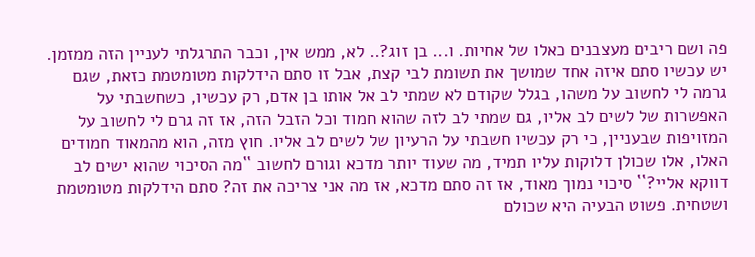פה ושם ריבים מעצבנים כאלו של אחיות. ו... בן זוג?.. לא, ממש אין, וכבר התרגלתי לעניין הזה ממזמן. יש עכשיו סתם איזה אחד שמושך את תשומת לבי קצת, אבל זו סתם הידלקות מטומטמת כזאת, שגם גרמה לי לחשוב על משהו, בגלל שקודם לא שמתי לב אל אותו בן אדם, רק עכשיו, כשחשבתי על האפשרות של לשים לב אליו, גם שמתי לב לזה שהוא חמוד וכל הזבל הזה, אז זה גרם לי לחשוב על המזויפות שבעניין, כי רק עכשיו חשבתי על הרעיון של לשים לב אליו. חוץ מזה, הוא מהמאוד חמודים האלו, אלו שכולן דלוקות עליו תמיד, מה שעוד יותר מדכא וגורם לחשוב ``מה הסיכוי שהוא ישים לב דווקא אליי?`` סיכוי נמוך מאוד, אז זה סתם מדכא, אז מה אני צריכה את זה? סתם הידלקות מטומטמת ושטחית. פשוט הבעיה היא שכולם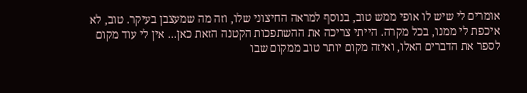אומרים לי שיש לו אופי ממש טוב, בנוסף למראה החיצוני שלו, וזה מה שמעצבן בעיקר. טוב, לא איכפת לי ממנו, בכל מקרה. הייתי צריכה את ההשתפכות הקטנה הזאת כאן... אין לי עוד מקום לספר את הדברים האלו, ואיזה מקום יותר טוב ממקום שבו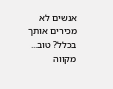אנשים לא מכירים אותך בכלל? טוב... מקווה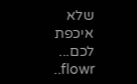שלא איכפת לכם... flowr..